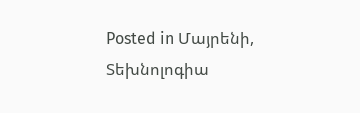Posted in Մայրենի, Տեխնոլոգիա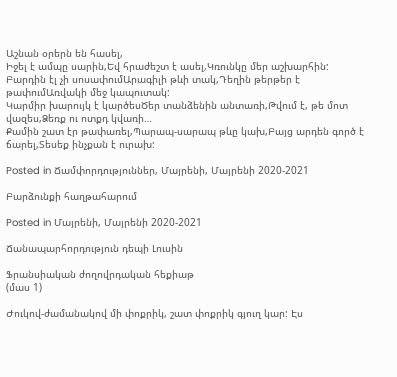Աշնան օրերն են հասել,
Իջել է ամպը սարին,Եվ հրաժեշտ է ասել,Կռունկը մեր աշխարհին:
Բարդին էլ չի սոսափումԱրագիլի թևի տակ,Դեղին թերթեր է թափումԱռվակի մեջ կապուտակ:
Կարմիր խարույկ է կարծեսԾեր տանձենին անտառի,Թվում է, թե մոտ վազես,Ձեռք ու ոտքդ կվառի…
Քամին շատ էր թափառել,Պարապ-սարապ թևը կախ,Բայց արդեն գործ է ճարել,Տեսեք ինչքան է ուրախ:

Posted in Ճամփորդություններ, Մայրենի, Մայրենի 2020-2021

Բարձունքի հաղթահարում

Posted in Մայրենի, Մայրենի 2020-2021

Ճանապարհորդություն դեպի Լուսին

Ֆրանսիական ժողովրդական հեքիաթ
(մաս 1)

Ժուկով-ժամանակով մի փոքրիկ, շատ փոքրիկ գյուղ կար: Էս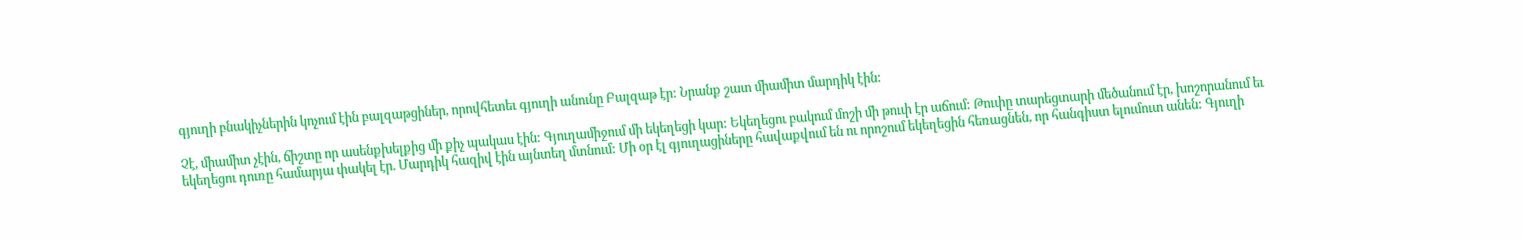գյուղի բնակիչներին կոչում էին բալզաթցիներ, որովհետեւ գյուղի անունը Բալզաթ էր: Նրանք շատ միամիտ մարդիկ էին:

Չէ, միամիտ չէին, ճիշտը որ ասենքխելքից մի քիչ պակաս էին: Գյուղամիջում մի եկեղեցի կար: Եկեղեցու բակում մոշի մի թուփ էր աճում: Թուփը տարեցտարի մեծանում էր, խոշորանում եւ եկեղեցու դուռը համարյա փակել էր. Մարդիկ հազիվ էին այնտեղ մտնում: Մի օր էլ գյուղացիները հավաքվում են ու որոշում եկեղեցին հեռացնեն, որ հանգիստ ելումուտ անեն: Գյուղի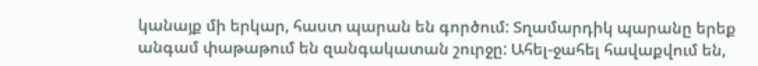կանայք մի երկար, հաստ պարան են գործում: Տղամարդիկ պարանը երեք անգամ փաթաթում են զանգակատան շուրջը: Ահել-ջահել հավաքվում են,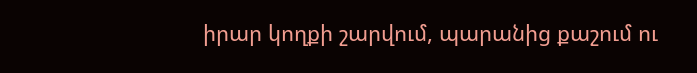իրար կողքի շարվում, պարանից քաշում ու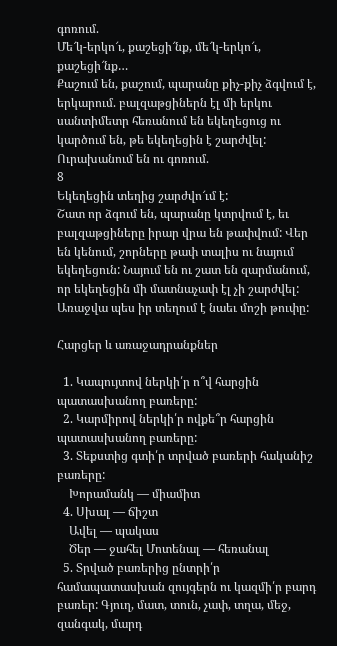գոռում.
Մե՜կ-երկո՜ւ, քաշեցի՜նք, մե՜կ-երկո՜ւ, քաշեցի՜նք…
Քաշում են, քաշում, պարանը քիչ-քիչ ձգվում է, երկարում. բալզաթցիներն էլ մի երկու սանտիմետր հեռանում են եկեղեցուց ու կարծում են, թե եկեղեցին է շարժվել: Ուրախանում են ու գոռում.
8
Եկեղեցին տեղից շարժվո՜ւմ է:
Շատ որ ձգում են, պարանը կտրվում է, եւ բալզաթցիները իրար վրա են թափվում: Վեր են կենում, շորները թափ տալիս ու նայում եկեղեցուն: Նայում են ու շատ են զարմանում, որ եկեղեցին մի մատնաչափ էլ չի շարժվել: Առաջվա պես իր տեղում է նաեւ մոշի թուփը:

Հարցեր և առաջադրանքներ

  1. Կապույտով ներկի՛ր ո՞վ հարցին պատասխանող բառերը:
  2. Կարմիրով ներկի՛ր ովքե՞ր հարցին պատասխանող բառերը:
  3. Տեքստից գտի՛ր տրված բառերի հականիշ բառերը:
    Խորամանկ — միամիտ
  4. Սխալ — ճիշտ
    Ավել — պակաս
    Ծեր — ջահել Մոտենալ — հեռանալ
  5. Տրված բառերից ընտրի՛ր համապատասխան զույգերն ու կազմի՛ր բարդ բառեր: Գյուղ, մատ, տուն, չափ, տղա, մեջ, զանգակ, մարդ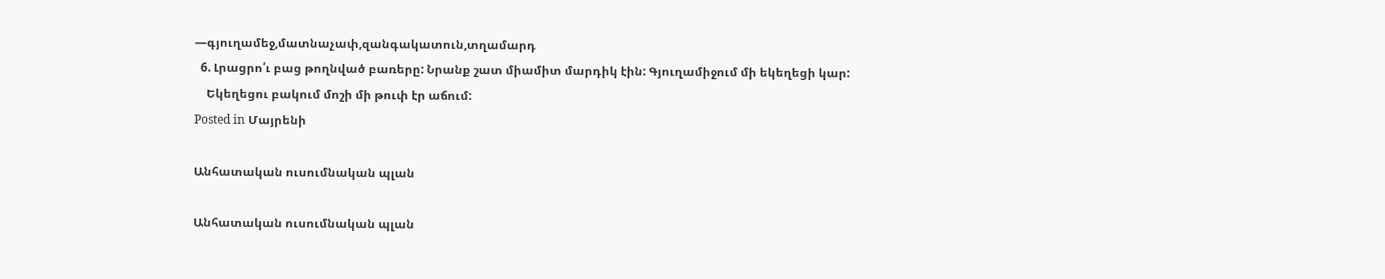—գյուղամեջ,մատնաչափ,զանգակատուն,տղամարդ
  6. Լրացրո՛ւ բաց թողնված բառերը: Նրանք շատ միամիտ մարդիկ էին: Գյուղամիջում մի եկեղեցի կար:
    Եկեղեցու բակում մոշի մի թուփ էր աճում:
Posted in Մայրենի

Անհատական ուսումնական պլան

Անհատական ուսումնական պլան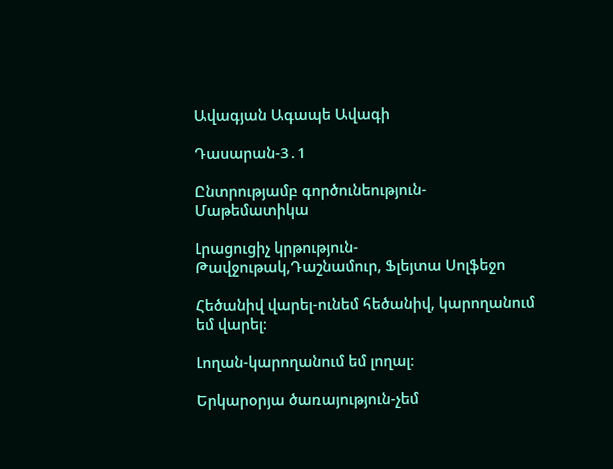Ավագյան Ագապե Ավագի

Դասարան-3․1

Ընտրությամբ գործունեություն-Մաթեմատիկա

Լրացուցիչ կրթություն-Թավջութակ,Դաշնամուր, Ֆլեյտա Սոլֆեջո

Հեծանիվ վարել-ունեմ հեծանիվ, կարողանում եմ վարել։

Լողան-կարողանում եմ լողալ։

Երկարօրյա ծառայություն-չեմ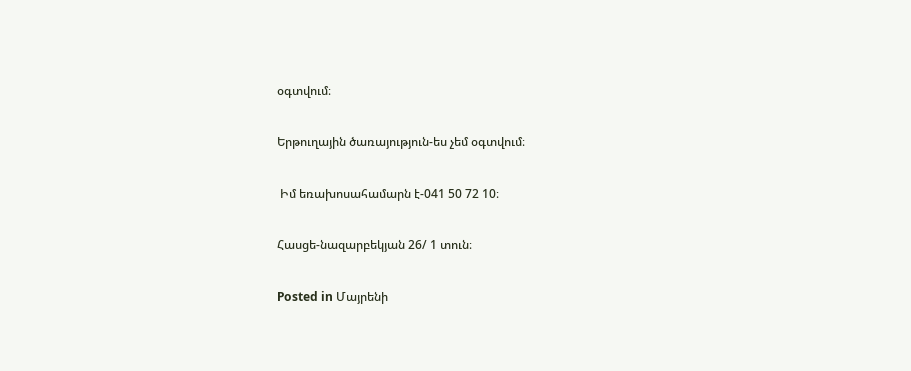օգտվում։

Երթուղային ծառայություն-ես չեմ օգտվում։

 Իմ եռախոսահամարն է-041 50 72 10։

Հասցե-նազարբեկյան 26/ 1 տուն։

Posted in Մայրենի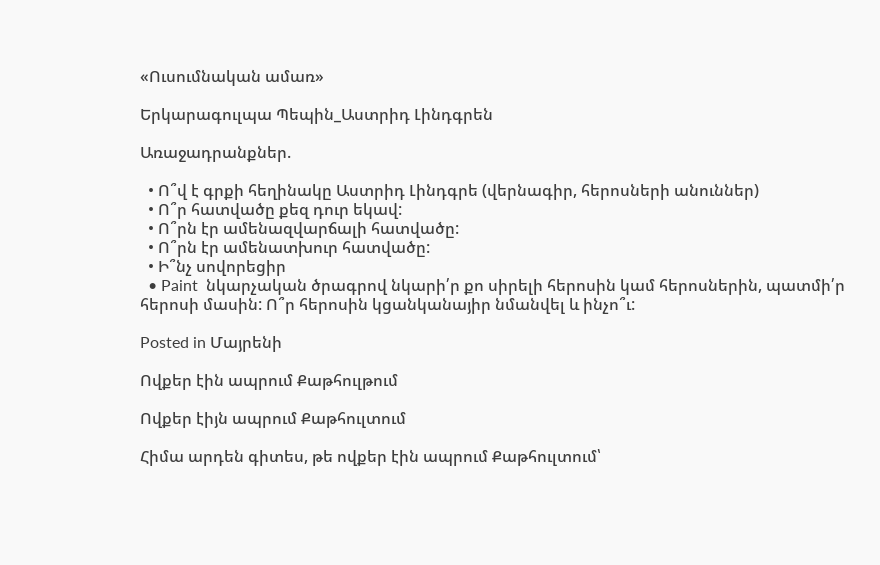«Ուսումնական ամառ»

Երկարագուլպա Պեպին_Աստրիդ Լինդգրեն

Առաջադրանքներ.

  • Ո՞վ է գրքի հեղինակը Աստրիդ Լինդգրե (վերնագիր, հերոսների անուններ)
  • Ո՞ր հատվածը քեզ դուր եկավ:
  • Ո՞րն էր ամենազվարճալի հատվածը:
  • Ո՞րն էր ամենատխուր հատվածը:
  • Ի՞նչ սովորեցիր
  • Paint  նկարչական ծրագրով նկարի՛ր քո սիրելի հերոսին կամ հերոսներին, պատմի՛ր հերոսի մասին: Ո՞ր հերոսին կցանկանայիր նմանվել և ինչո՞ւ:

Posted in Մայրենի

Ովքեր էին ապրում Քաթհուլթում

Ովքեր էիյն ապրում Քաթհուլտում

Հիմա արդեն գիտես, թե ովքեր էին ապրում Քաթհուլտում՝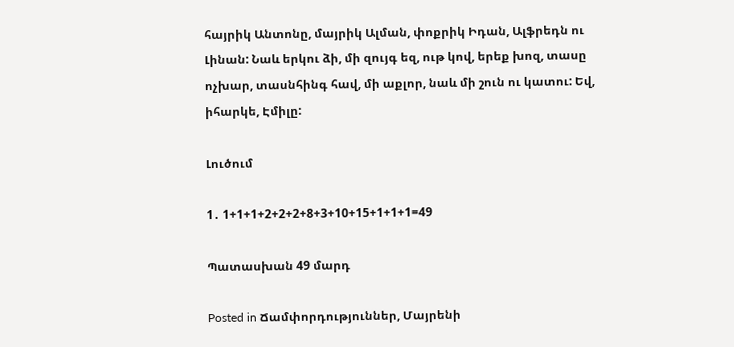հայրիկ Անտոնը, մայրիկ Ալման, փոքրիկ Իդան, Ալֆրեդն ու Լինան: Նաև երկու ձի, մի զույգ եզ, ութ կով, երեք խոզ, տասը ոչխար, տասնհինգ հավ, մի աքլոր, նաև մի շուն ու կատու: Եվ, իհարկե, Էմիլը:

Լուծում

1․ 1+1+1+2+2+2+8+3+10+15+1+1+1=49

Պատասխան 49 մարդ

Posted in Ճամփորդություններ, Մայրենի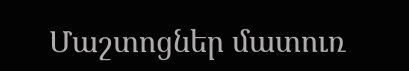Մաշտոցներ մատուռ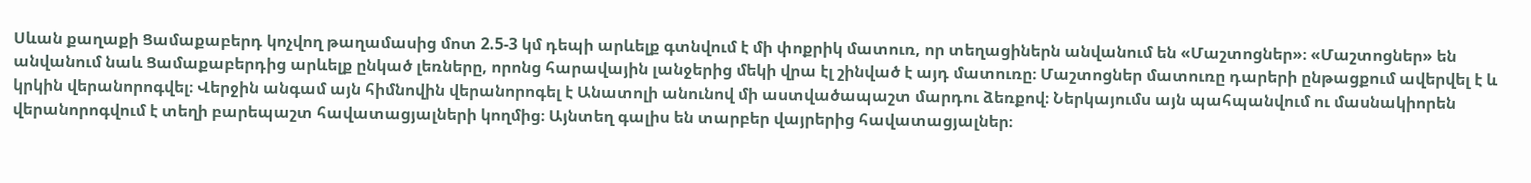Սևան քաղաքի Ցամաքաբերդ կոչվող թաղամասից մոտ 2.5-3 կմ դեպի արևելք գտնվում է մի փոքրիկ մատուռ, որ տեղացիներն անվանում են «Մաշտոցներ»։ «Մաշտոցներ» են անվանում նաև Ցամաքաբերդից արևելք ընկած լեռները, որոնց հարավային լանջերից մեկի վրա էլ շինված է այդ մատուռը։ Մաշտոցներ մատուռը դարերի ընթացքում ավերվել է և կրկին վերանորոգվել։ Վերջին անգամ այն հիմնովին վերանորոգել է Անատոլի անունով մի աստվածապաշտ մարդու ձեռքով։ Ներկայումս այն պահպանվում ու մասնակիորեն վերանորոգվում է տեղի բարեպաշտ հավատացյալների կողմից։ Այնտեղ գալիս են տարբեր վայրերից հավատացյալներ։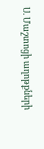Ս. Մաշտոցի աղոթքների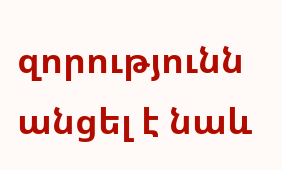զորությունն անցել է նաև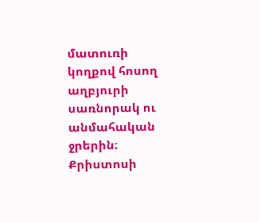մատուռի կողքով հոսող աղբյուրի սառնորակ ու անմահական ջրերին։ Քրիստոսի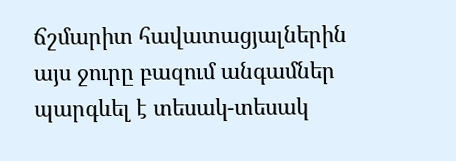ճշմարիտ հավատացյալներին այս ջուրը բազում անգամներ պարգևել է տեսակ-տեսակ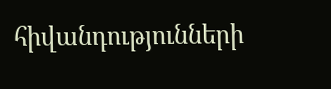հիվանդությունների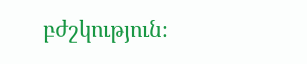բժշկություն։